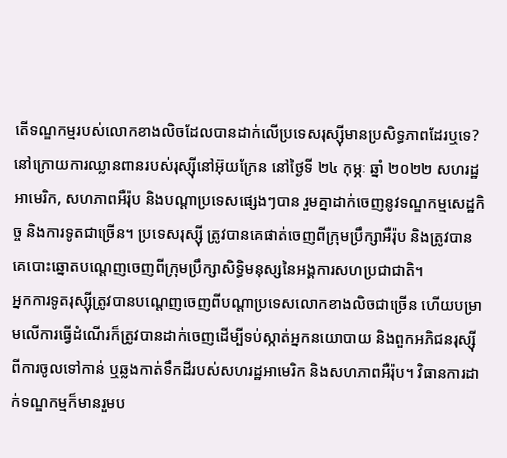តើទណ្ឌកម្មរបស់លោកខាងលិចដែលបានដាក់លើប្រទេសរុស្ស៊ីមានប្រសិទ្ធភាពដែរឬទេ?
នៅក្រោយការឈ្លានពានរបស់រុស្ស៊ីនៅអ៊ុយក្រែន នៅថ្ងៃទី ២៤ កុម្ភៈ ឆ្នាំ ២០២២ សហរដ្ឋអាមេរិក, សហភាពអឺរ៉ុប និងបណ្តាប្រទេសផ្សេងៗបាន រួមគ្នាដាក់ចេញនូវទណ្ឌកម្មសេដ្ឋកិច្ច និងការទូតជាច្រើន។ ប្រទេសរុស្ស៊ី ត្រូវបានគេផាត់ចេញពីក្រុមប្រឹក្សាអឺរ៉ុប និងត្រូវបានគេបោះឆ្នោតបណ្តេញចេញពីក្រុមប្រឹក្សាសិទ្ធិមនុស្សនៃអង្គការសហប្រជាជាតិ។
អ្នកការទូតរុស្ស៊ីត្រូវបានបណ្តេញចេញពីបណ្តាប្រទេសលោកខាងលិចជាច្រើន ហើយបម្រាមលើការធ្វើដំណើរក៏ត្រូវបានដាក់ចេញដើម្បីទប់ស្កាត់អ្នកនយោបាយ និងពួកអភិជនរុស្ស៊ីពីការចូលទៅកាន់ ឬឆ្លងកាត់ទឹកដីរបស់សហរដ្ឋអាមេរិក និងសហភាពអឺរ៉ុប។ វិធានការដាក់ទណ្ឌកម្មក៏មានរួមប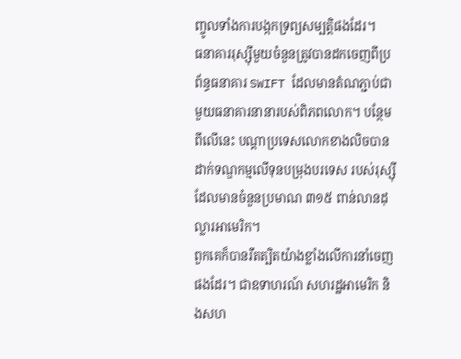ញ្ចូលទាំងការបង្កកទ្រព្យសម្បត្តិផងដែរ។
ធនាគាររុស្ស៊ីមួយចំនួនត្រូវបានដកចេញពីប្រព័ន្ធធនាគារ SWIFT ដែលមានតំណភ្ជាប់ជាមួយធនាគារនានារបស់ពិភពលោក។ បន្ថែមពីលើនេះ បណ្តាប្រទេសលោកខាងលិចបានដាក់ទណ្ឌកម្មលើទុនបម្រុងបរទេស របស់រុស្ស៊ីដែលមានចំនួនប្រមាណ ៣១៥ ពាន់លានដុល្លារអាមេរិក។
ពួកគេក៏បានរឹតត្បិតយ៉ាងខ្លាំងលើការនាំចេញផងដែរ។ ជាឧទាហរណ៍ សហរដ្ឋអាមេរិក និងសហ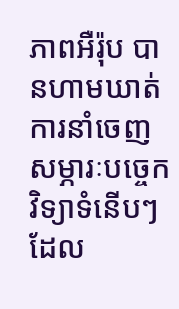ភាពអឺរ៉ុប បានហាមឃាត់ការនាំចេញសម្ភារៈបច្ចេកវិទ្យាទំនើបៗ ដែល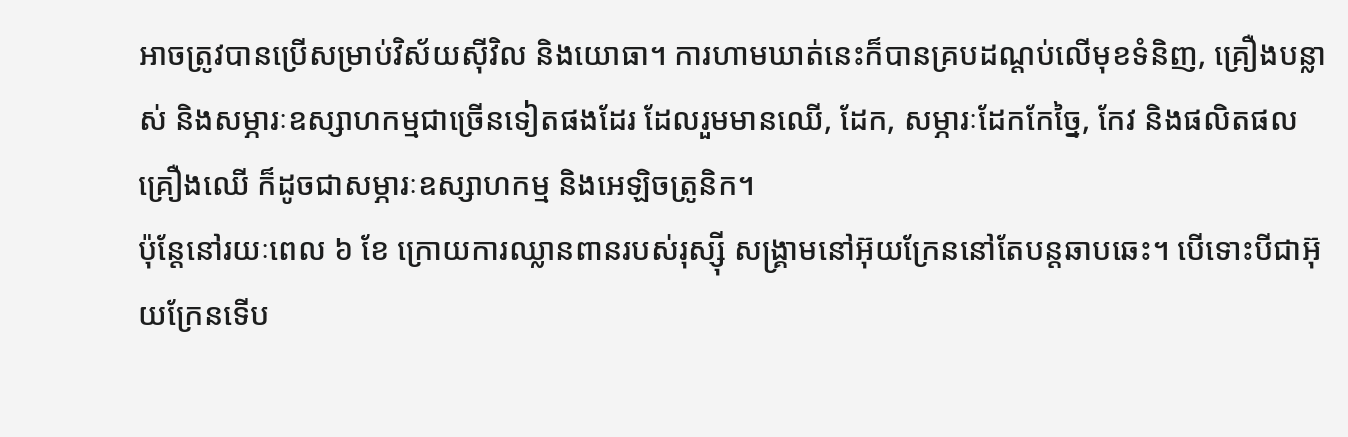អាចត្រូវបានប្រើសម្រាប់វិស័យស៊ីវិល និងយោធា។ ការហាមឃាត់នេះក៏បានគ្របដណ្តប់លើមុខទំនិញ, គ្រឿងបន្លាស់ និងសម្ភារៈឧស្សាហកម្មជាច្រើនទៀតផងដែរ ដែលរួមមានឈើ, ដែក, សម្ភារៈដែកកែច្នៃ, កែវ និងផលិតផលគ្រឿងឈើ ក៏ដូចជាសម្ភារៈឧស្សាហកម្ម និងអេឡិចត្រូនិក។
ប៉ុន្តែនៅរយៈពេល ៦ ខែ ក្រោយការឈ្លានពានរបស់រុស្ស៊ី សង្គ្រាមនៅអ៊ុយក្រែននៅតែបន្តឆាបឆេះ។ បើទោះបីជាអ៊ុយក្រែនទើប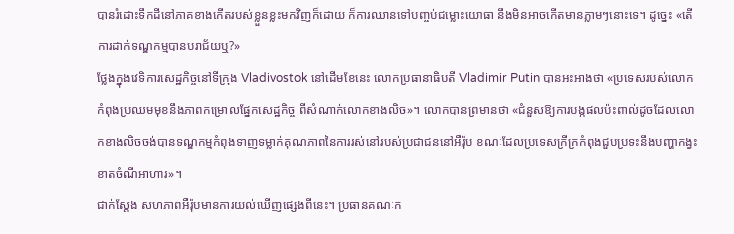បានរំដោះទឹកដីនៅភាគខាងកើតរបស់ខ្លួនខ្លះមកវិញក៏ដោយ ក៏ការឈានទៅបញ្ចប់ជម្លោះយោធា នឹងមិនអាចកើតមានភ្លាមៗនោះទេ។ ដូច្នេះ «តើការដាក់ទណ្ឌកម្មបានបរាជ័យឬ?»
ថ្លែងក្នុងវេទិការសេដ្ឋកិច្ចនៅទីក្រុង Vladivostok នៅដើមខែនេះ លោកប្រធានាធិបតី Vladimir Putin បានអះអាងថា «ប្រទេសរបស់លោកកំពុងប្រឈមមុខនឹងភាពកម្រោលផ្នែកសេដ្ឋកិច្ច ពីសំណាក់លោកខាងលិច»។ លោកបានព្រមានថា «ជំនួសឱ្យការបង្កផលប៉ះពាល់ដូចដែលលោកខាងលិចចង់បានទណ្ឌកម្មកំពុងទាញទម្លាក់គុណភាពនៃការរស់នៅរបស់ប្រជាជននៅអឺរ៉ុប ខណៈដែលប្រទេសក្រីក្រកំពុងជួបប្រទះនឹងបញ្ហាកង្វះខាតចំណីអាហារ»។
ជាក់ស្តែង សហភាពអឺរ៉ុបមានការយល់ឃើញផ្សេងពីនេះ។ ប្រធានគណៈក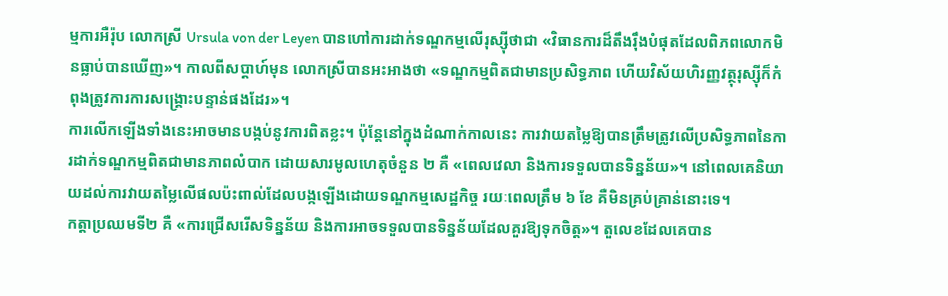ម្មការអឺរ៉ុប លោកស្រី Ursula von der Leyen បានហៅការដាក់ទណ្ឌកម្មលើរុស្ស៊ីថាជា «វិធានការដ៏តឹងរ៉ឹងបំផុតដែលពិភពលោកមិនធ្លាប់បានឃើញ»។ កាលពីសប្តាហ៍មុន លោកស្រីបានអះអាងថា «ទណ្ឌកម្មពិតជាមានប្រសិទ្ធភាព ហើយវិស័យហិរញ្ញវត្ថុរុស្ស៊ីក៏កំពុងត្រូវការការសង្គ្រោះបន្ទាន់ផងដែរ»។
ការលើកឡើងទាំងនេះអាចមានបង្កប់នូវការពិតខ្លះ។ ប៉ុន្តែនៅក្នុងដំណាក់កាលនេះ ការវាយតម្លៃឱ្យបានត្រឹមត្រូវលើប្រសិទ្ធភាពនៃការដាក់ទណ្ឌកម្មពិតជាមានភាពលំបាក ដោយសារមូលហេតុចំនួន ២ គឺ «ពេលវេលា និងការទទួលបានទិន្នន័យ»។ នៅពេលគេនិយាយដល់ការវាយតម្លៃលើផលប៉ះពាល់ដែលបង្កឡើងដោយទណ្ឌកម្មសេដ្ឋកិច្ច រយៈពេលត្រឹម ៦ ខែ គឺមិនគ្រប់គ្រាន់នោះទេ។
កត្តាប្រឈមទី២ គឺ «ការជ្រើសរើសទិន្នន័យ និងការអាចទទួលបានទិន្នន័យដែលគួរឱ្យទុកចិត្ត»។ តួលេខដែលគេបាន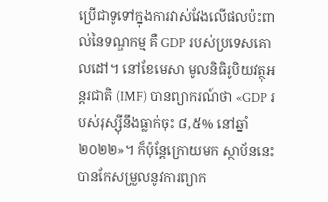ប្រើជាទូទៅក្នុងការវាស់វែងលើផលប៉ះពាល់នៃទណ្ឌកម្ម គឺ GDP របស់ប្រទេសគោលដៅ។ នៅខែមេសា មូលនិធិរូបិយវត្ថុអន្តរជាតិ (IMF) បានព្យាករណ៍ថា «GDP របស់រុស្ស៊ីនឹងធ្លាក់ចុះ ៨,៥% នៅឆ្នាំ ២០២២»។ ក៏ប៉ុន្តែក្រោយមក ស្ថាប័ននេះបានកែសម្រួលនូវការព្យាក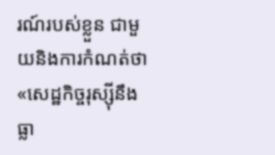រណ៍របស់ខ្លួន ជាមួយនិងការកំណត់ថា «សេដ្ឋកិច្ចរុស្ស៊ីនឹងធ្លា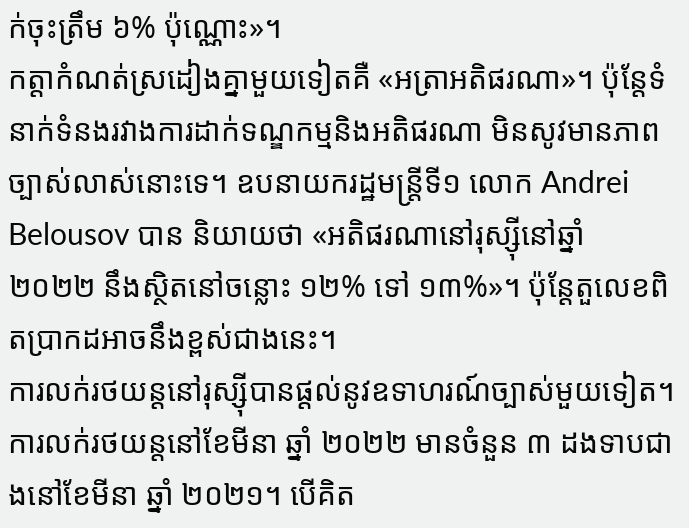ក់ចុះត្រឹម ៦% ប៉ុណ្ណោះ»។
កត្តាកំណត់ស្រដៀងគ្នាមួយទៀតគឺ «អត្រាអតិផរណា»។ ប៉ុន្តែទំនាក់ទំនងរវាងការដាក់ទណ្ឌកម្មនិងអតិផរណា មិនសូវមានភាពច្បាស់លាស់នោះទេ។ ឧបនាយករដ្ឋមន្ត្រីទី១ លោក Andrei Belousov បាន និយាយថា «អតិផរណានៅរុស្ស៊ីនៅឆ្នាំ ២០២២ នឹងស្ថិតនៅចន្លោះ ១២% ទៅ ១៣%»។ ប៉ុន្តែតួលេខពិតប្រាកដអាចនឹងខ្ពស់ជាងនេះ។
ការលក់រថយន្តនៅរុស្ស៊ីបានផ្តល់នូវឧទាហរណ៍ច្បាស់មួយទៀត។ ការលក់រថយន្តនៅខែមីនា ឆ្នាំ ២០២២ មានចំនួន ៣ ដងទាបជាងនៅខែមីនា ឆ្នាំ ២០២១។ បើគិត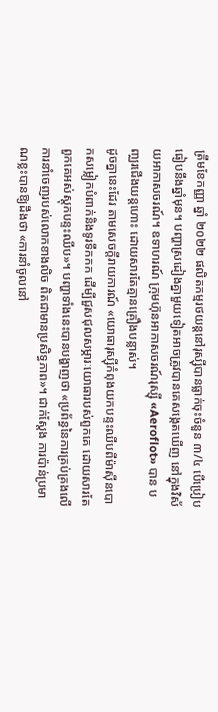ត្រឹមខែកញ្ញា ឆ្នាំ ២០២២ ផលិតកម្មរថយន្តនៅរុស្ស៊ីបានធ្លាក់ចុះចំនួន ៣/៤ បើប្រៀបធៀបនឹងឆ្នាំមុន។ បញ្ហាស្រដៀងគ្នាមួយទៀតអាចត្រូវបានគេសង្កេតឃើញ នៅក្នុងវិស័យអាកាសចរណ៍។ ឧទាហរណ៍ ក្រុមហ៊ុនអាកាសចរណ៍រុស្ស៊ី «Aeroflot» បាន បញ្ឈរជើងយន្តហោះ ដោយសារតែគ្មានគ្រឿងបន្លាស់។
ដូចគ្នានេះដែរ តាមសេចក្តីរាយការណ៍ «យោធារុស្ស៊ីកំពុងយកបន្ទះឈីបពីម៉ាស៊ីនបោកសម្លៀកបំពាក់និងទូរទឹកកក ដើម្បីជួសជុលសម្ភារៈយោធារបស់ពួកគេ ដោយសារតែពួកគេអស់ស្តុកបន្ទះឈីប»។ បញ្ហាទាំងនេះបានបង្ហាញថា «ប្រព័ន្ធនៃការគ្រប់គ្រងលើការនាំចេញរបស់លោកខាងលិច ពិតជាមានប្រសិទ្ធភាព»។ ជាក់ស្តែង ការប៉ាន់ប្រមាណខ្លះបានឱ្យដឹងថា «ការនាំចូលនៅ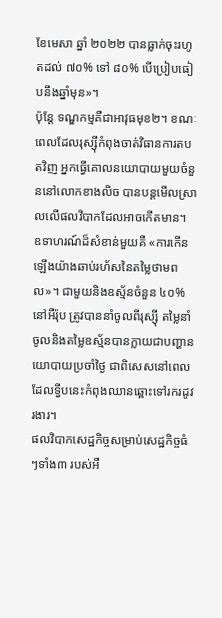ខែមេសា ឆ្នាំ ២០២២ បានធ្លាក់ចុះរហូតដល់ ៧០% ទៅ ៨០% បើប្រៀបធៀបនឹងឆ្នាំមុន»។
ប៉ុន្តែ ទណ្ឌកម្មគឺជាអាវុធមុខ២។ ខណៈពេលដែលរុស្ស៊ីកំពុងចាត់វិធានការតបតវិញ អ្នកធ្វើគោលនយោបាយមួយចំនួននៅលោកខាងលិច បានបន្តមើលស្រាលលើផលវិបាកដែលអាចកើតមាន។ ឧទាហរណ៍ដ៏សំខាន់មួយគឺ «ការកើនឡើងយ៉ាងឆាប់រហ័សនៃតម្លៃថាមពល»។ ជាមួយនិងឧស្ម័នចំនួន ៤០% នៅអឺរ៉ុប ត្រូវបាននាំចូលពីរុស្ស៊ី តម្លៃនាំចូលនិងតម្លៃឧស្ម័នបានក្លាយជាបញ្ហានយោបាយប្រចាំថ្ងៃ ជាពិសេសនៅពេលដែលទ្វីបនេះកំពុងឈានឆ្ពោះទៅរករដូវរងារ។
ផលវិបាកសេដ្ឋកិច្ចសម្រាប់សេដ្ឋកិច្ចធំៗទាំង៣ របស់អឺ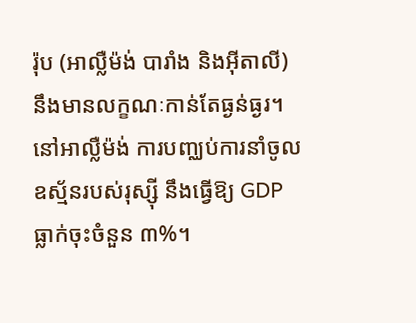រ៉ុប (អាល្លឺម៉ង់ បារាំង និងអ៊ីតាលី) នឹងមានលក្ខណៈកាន់តែធ្ងន់ធ្ងរ។ នៅអាល្លឺម៉ង់ ការបញ្ឈប់ការនាំចូលឧស្ម័នរបស់រុស្ស៊ី នឹងធ្វើឱ្យ GDP ធ្លាក់ចុះចំនួន ៣%។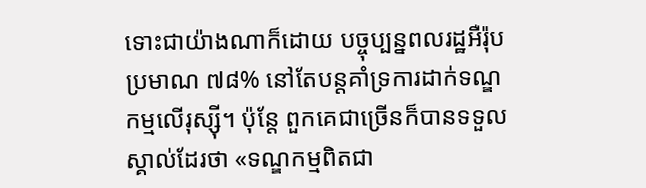ទោះជាយ៉ាងណាក៏ដោយ បច្ចុប្បន្នពលរដ្ឋអឺរ៉ុបប្រមាណ ៧៨% នៅតែបន្តគាំទ្រការដាក់ទណ្ឌកម្មលើរុស្ស៊ី។ ប៉ុន្តែ ពួកគេជាច្រើនក៏បានទទួលស្គាល់ដែរថា «ទណ្ឌកម្មពិតជា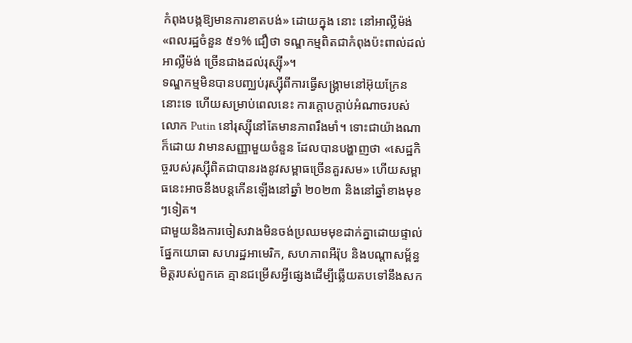កំពុងបង្កឱ្យមានការខាតបង់» ដោយក្នុង នោះ នៅអាល្លឺម៉ង់ «ពលរដ្ឋចំនួន ៥១% ជឿថា ទណ្ឌកម្មពិតជាកំពុងប៉ះពាល់ដល់អាល្លឺម៉ង់ ច្រើនជាងដល់រុស្ស៊ី»។
ទណ្ឌកម្មមិនបានបញ្ឈប់រុស្ស៊ីពីការធ្វើសង្គ្រាមនៅអ៊ុយក្រែននោះទេ ហើយសម្រាប់ពេលនេះ ការក្តោបក្តាប់អំណាចរបស់លោក Putin នៅរុស្ស៊ីនៅតែមានភាពរឹងមាំ។ ទោះជាយ៉ាងណាក៏ដោយ វាមានសញ្ញាមួយចំនួន ដែលបានបង្ហាញថា «សេដ្ឋកិច្ចរបស់រុស្ស៊ីពិតជាបានរងនូវសម្ពាធច្រើនគួរសម» ហើយសម្ពាធនេះអាចនឹងបន្តកើនឡើងនៅឆ្នាំ ២០២៣ និងនៅឆ្នាំខាងមុខៗទៀត។
ជាមួយនិងការចៀសវាងមិនចង់ប្រឈមមុខដាក់គ្នាដោយផ្ទាល់ផ្នែកយោធា សហរដ្ឋអាមេរិក, សហភាពអឺរ៉ុប និងបណ្តាសម្ព័ន្ធមិត្តរបស់ពួកគេ គ្មានជម្រើសអ្វីផ្សេងដើម្បីឆ្លើយតបទៅនឹងសក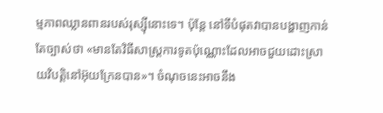ម្មភាពឈ្លានពានរបស់រុស្ស៊ីនោះទេ។ ប៉ុន្តែ នៅទីបំផុតវាបានបង្ហាញកាន់តែច្បាស់ថា «មានតែវិធីសាស្ត្រការទូតប៉ុណ្ណោះដែលអាចជួយដោះស្រាយវិបត្តិនៅអ៊ុយក្រែនបាន»។ ចំណុចនេះអាចនឹង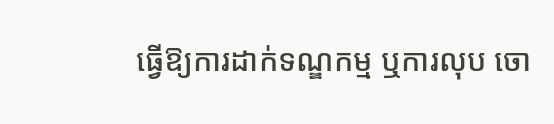ធ្វើឱ្យការដាក់ទណ្ឌកម្ម ឬការលុប ចោ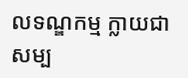លទណ្ឌកម្ម ក្លាយជាសម្ប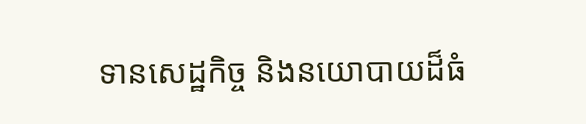ទានសេដ្ឋកិច្ច និងនយោបាយដ៏ធំ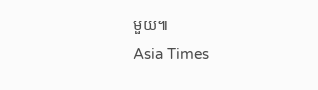មួយ៕
Asia Times